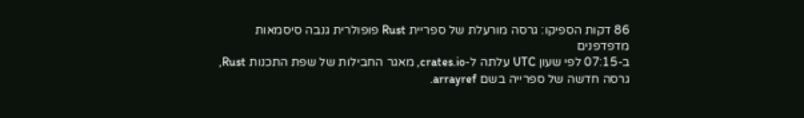86 דקות הספיקו: גרסה מורעלת של ספריית Rust פופולרית גנבה סיסמאות מדפדפנים
ב-07:15 לפי שעון UTC עלתה ל-crates.io, מאגר החבילות של שפת התכנות Rust, גרסה חדשה של ספרייה בשם arrayref.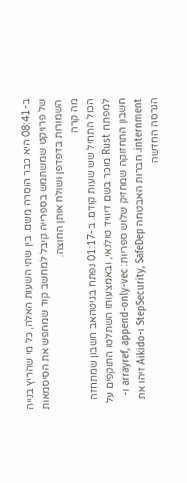ב-08:41 היא כבר הוסרה משם. בין שתי השעות האלה, כל מי שהריץ בנייה של פרויקט שמשתמש בספרייה קיבל למחשב קוד שמחפש את הסיסמאות השמורות בדפדפן ושולח אותן החוצה.
מה קרה
הכול התחיל שש שעות קודם. ב-01:17 נפתח בגיטהאב חשבון שמתחזה למפתח Rust מוכר בשם דיוויד טולנאי, ובאמצעותו השתלטו התוקפים על חשבון התחזוקה שמחזיק שלוש ספריות: arrayref, append-only-vec ו-internment. חברות האבטחה StepSecurity, SafeDep ו-Aikido זיהו את הגרסה החדשה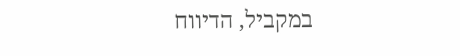במקביל, הדיווח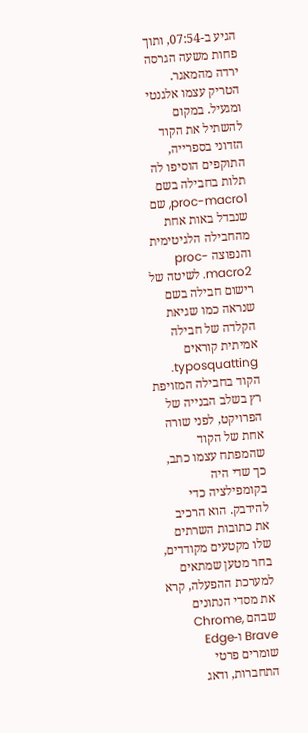הגיע ב-07:54, ותוך פחות משעה הגרסה ירדה מהמאגר.
הטריק עצמו אלגנטי ומגעיל. במקום להשתיל את הקוד הזדוני בספרייה, התוקפים הוסיפו לה תלות בחבילה בשם proc-macro1, שם שנבדל באות אחת מהחבילה הלגיטימית והנפוצה proc-macro2. לשיטה של רישום חבילה בשם שנראה כמו שגיאת הקלדה של חבילה אמיתית קוראים typosquatting. הקוד בחבילה המזויפת רץ בשלב הבנייה של הפרויקט, לפני שורה אחת של הקוד שהמפתח עצמו כתב, כך שדי היה בקומפילציה כדי להידבק. הוא הרכיב את כתובות השרתים שלו מקטעים מקודדים, בחר מטען שמתאים למערכת ההפעלה, קרא את מסדי הנתונים שבהם Chrome, Brave ו-Edge שומרים פרטי התחברות, ודאג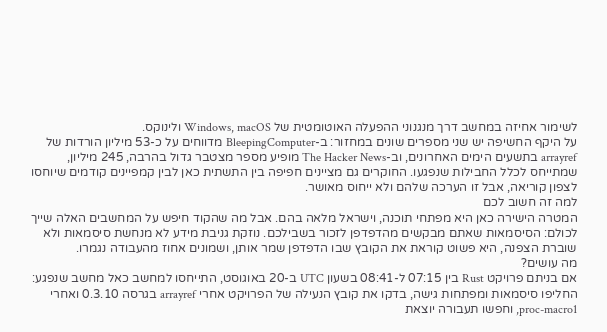לשימור אחיזה במחשב דרך מנגנוני ההפעלה האוטומטית של Windows, macOS ולינוקס.
על היקף החשיפה יש שני מספרים שונים במחזור: ב-BleepingComputer מדווחים על כ-53 מיליון הורדות של arrayref בתשעים הימים האחרונים, וב-The Hacker News מופיע מספר מצטבר גדול בהרבה, 245 מיליון, שמתייחס לכלל החבילות שנפגעו. החוקרים גם מציינים חפיפה בין התשתית כאן לבין קמפיינים קודמים שיוחסו לצפון קוריאה, אבל זו הערכה שלהם ולא ייחוס מאושר.
למה זה חשוב לכם
המטרה הישירה כאן היא מפתחי תוכנה, וישראל מלאה בהם. אבל מה שהקוד חיפש על המחשבים האלה שייך לכולם: הסיסמאות שאתם מבקשים מהדפדפן לזכור בשבילכם. נוזקת גניבת מידע לא מנחשת סיסמאות ולא שוברת הצפנה, היא פשוט קוראת את הקובץ שבו הדפדפן שמר אותן, ושמונים אחוז מהעבודה נגמרו.
מה עושים?
אם בניתם פרויקט Rust בין 07:15 ל-08:41 בשעון UTC ב-20 באוגוסט, התייחסו למחשב כאל מחשב שנפגע: החליפו סיסמאות ומפתחות גישה, בדקו את קובץ הנעילה של הפרויקט אחרי arrayref בגרסה 0.3.10 ואחרי proc-macro1, וחפשו תעבורה יוצאת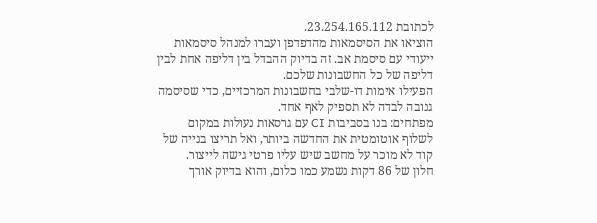לכתובת 23.254.165.112.
הוציאו את הסיסמאות מהדפדפן ועברו למנהל סיסמאות ייעודי עם סיסמת אב. זה בדיוק ההבדל בין דליפה אחת לבין דליפה של כל החשבונות שלכם.
הפעילו אימות דו-שלבי בחשבונות המרכזיים, כדי שסיסמה גנובה לבדה לא תספיק לאף אחד.
מפתחים: בנו בסביבות CI עם גרסאות נעולות במקום לשלוף אוטומטית את החדשה ביותר, ואל תריצו בנייה של קוד לא מוכר על מחשב שיש עליו פרטי גישה לייצור.
חלון של 86 דקות נשמע כמו כלום, והוא בדיוק אורך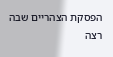הפסקת הצהריים שבה רצה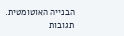הבנייה האוטומטית.
תגובות